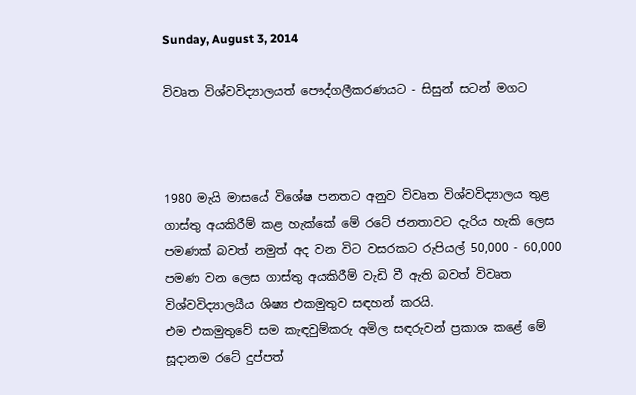Sunday, August 3, 2014

විවෘත විශ්වවිද්‍යාලයත් පෞද්ගලීකරණයට - සිසුන් සටන් මගට



1980 මැයි මාසයේ විශේෂ පනතට අනුව විවෘත විශ්වවිද්‍යාලය තුළ ගාස්තු අයකිරීම් කළ හැක්කේ මේ රටේ ජනතාවට දැරිය හැකි ලෙස පමණක් බවත් නමුත් අද වන විට වසරකට රුපියල් 50,000 - 60,000 පමණ වන ලෙස ගාස්තු අයකිරීම් වැඩි වී ඇති බවත් විවෘත විශ්වවිද්‍යාලයීය ශිෂ්‍ය එකමුතුව සඳහන් කරයි.
එම එකමුතුවේ සම කැඳවුම්කරු අමිල සඳරුවන් ප්‍රකාශ කළේ මේ සූදානම රටේ දුප්පත්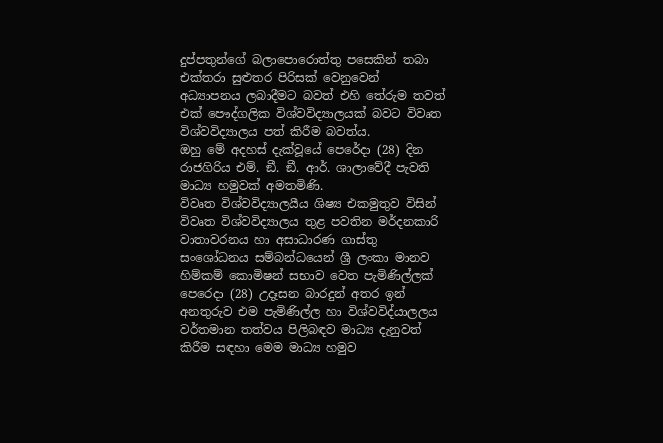දුප්පතුන්ගේ බලාපොරොත්තු පසෙකින් තබා එක්තරා සුළුතර පිරිසක් වෙනුවෙන් අධ්‍යාපනය ලබාදීමට බවත් එහි තේරුම තවත් එක් පෞද්ගලික විශ්වවිද්‍යාලයක් බවට විවෘත විශ්වවිද්‍යාලය පත් කිරීම බවත්ය.
ඔහු මේ අදහස් දැක්වූයේ පෙරේදා (28) දින රාජගිරිය එම්. ඞී. ඞී. ආර්. ශාලාවේදී පැවති මාධ්‍ය හමුවක් අමතමිණි.
විවෘත විශ්වවිද්‍යාලයීය ශිෂ්‍ය එකමුතුව විසින් විවෘත විශ්වවිද්‍යාලය තුළ පවතින මර්දනකාරි වාතාවරනය හා අසාධාරණ ගාස්තු සංශෝධනය සම්බන්ධයෙන් ශ්‍රී ලංකා මානව හිම්කම් කොමිෂන් සභාව වෙත පැමිණිල්ලක් පෙරෙදා (28) උදෑසන බාරදුන් අතර ඉන් අනතුරුව එම පැමිණිල්ල හා විශ්වවිද්යාලලය වර්තමාන තත්වය පිලිබඳව මාධ්‍ය දැනුවත් කිරීම සඳහා මෙම මාධ්‍ය හමුව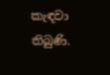කැඳවා තිබුණි.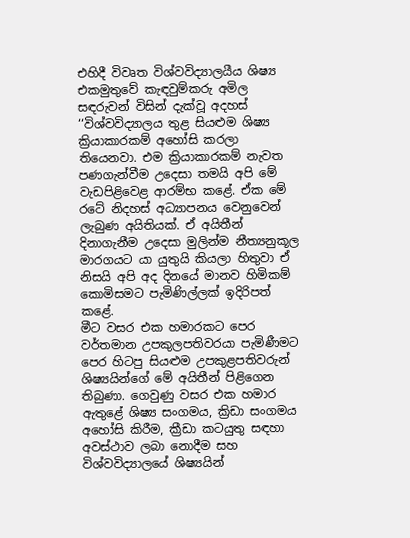එහිදී විවෘත විශ්වවිද්‍යාලයීය ශිෂ්‍ය එකමුතුවේ කැඳවුම්කරු අමිල සඳරුවන් විසින් දැක්වූ අදහස්
‘‘විශ්වවිද්‍යාලය තුළ සියළුම ශිෂ්‍ය ක්‍රියාකාරකම් අහෝසි කරලා තියෙනවා. එම ක්‍රියාකාරකම් නැවත පණගැන්වීම උදෙසා තමයි අපි මේ වැඩපිළිවෙළ ආරම්භ කළේ. ඒක මේ රටේ නිදහස් අධ්‍යාපනය වෙනුවෙන් ලැබුණ අයිතියක්. ඒ අයිතීන් දිනාගැනීම උදෙසා මුලින්ම නීත්‍යනුකූල මාරගයට යා යුතුයි කියලා හිතුවා ඒ නිසයි අපි අද දිනයේ මානව හිමිකම් කොමිසමට පැමිණිල්ලක් ඉදිරිපත් කළේ.
මීට වසර එක හමාරකට පෙර වර්තමාන උපකුලපතිවරයා පැමිණීමට පෙර හිටපු සියළුම උපකුළපතිවරුන් ශිෂ්‍යයින්ගේ මේ අයිතීන් පිළිගෙන තිබුණා. ගෙවුණු වසර එක හමාර ඇතුළේ ශිෂ්‍ය සංගමය, ක්‍රිඩා සංගමය අහෝසි කිරීම, ක්‍රීඩා කටයුතු සඳහා අවස්ථාව ලබා නොදීම සහ විශ්වවිද්‍යාලයේ ශිෂ්‍යයින්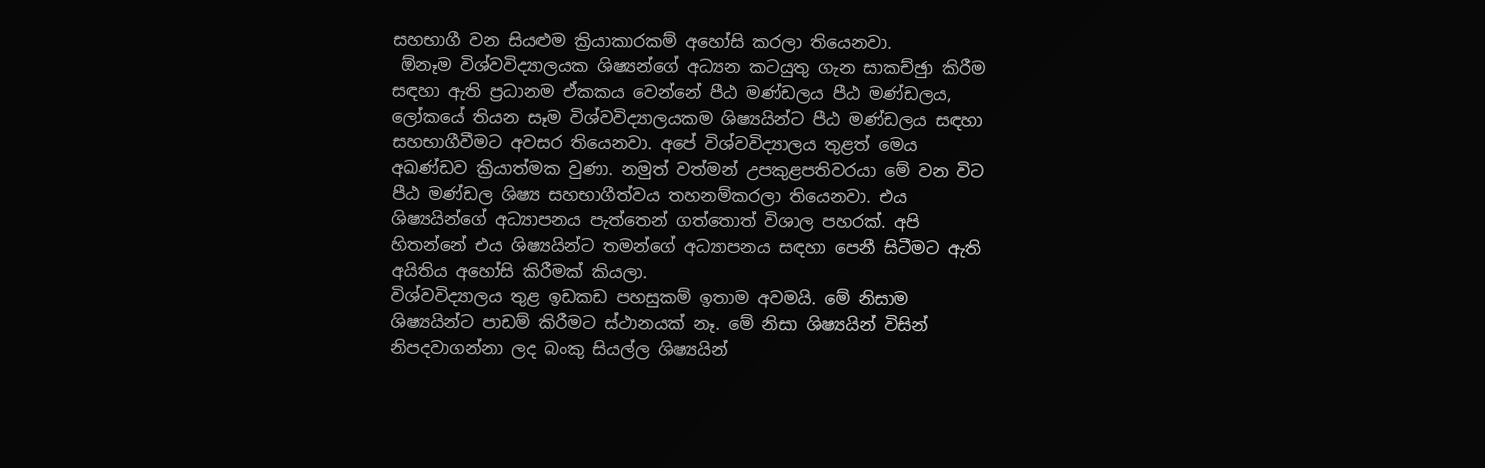සහභාගී වන සියළුම ක්‍රියාකාරකම් අහෝසි කරලා තියෙනවා.
 ඕනෑම විශ්වවිද්‍යාලයක ශිෂ්‍යන්ගේ අධ්‍යන කටයුතු ගැන සාකච්ඡුා කිරීම සඳහා ඇති ප්‍රධානම ඒකකය වෙන්නේ පීඨ මණ්ඩලය පීඨ මණ්ඩලය, ලෝකයේ තියන සෑම විශ්වවිද්‍යාලයකම ශිෂ්‍යයින්ට පීඨ මණ්ඩලය සඳහා සහභාගීවීමට අවසර තියෙනවා. අපේ විශ්වවිද්‍යාලය තුළත් මෙය අඛණ්ඩව ක්‍රියාත්මක වුණා. නමුත් වත්මන් උපකුළපතිවරයා මේ වන විට පීඨ මණ්ඩල ශිෂ්‍ය සහභාගීත්වය තහනම්කරලා තියෙනවා. එය ශිෂ්‍යයින්ගේ අධ්‍යාපනය පැත්තෙන් ගත්තොත් විශාල පහරක්. අපි හිතන්නේ එය ශිෂ්‍යයින්ට තමන්ගේ අධ්‍යාපනය සඳහා පෙනී සිටීමට ඇති අයිතිය අහෝසි කිරීමක් කියලා.
විශ්වවිද්‍යාලය තුළ ඉඩකඩ පහසුකම් ඉතාම අවමයි. මේ නිසාම ශිෂ්‍යයින්ට පාඩම් කිරීමට ස්ථානයක් නෑ. මේ නිසා ශිෂ්‍යයින් විසින් නිපදවාගන්නා ලද බංකු සියල්ල ශිෂ්‍යයින්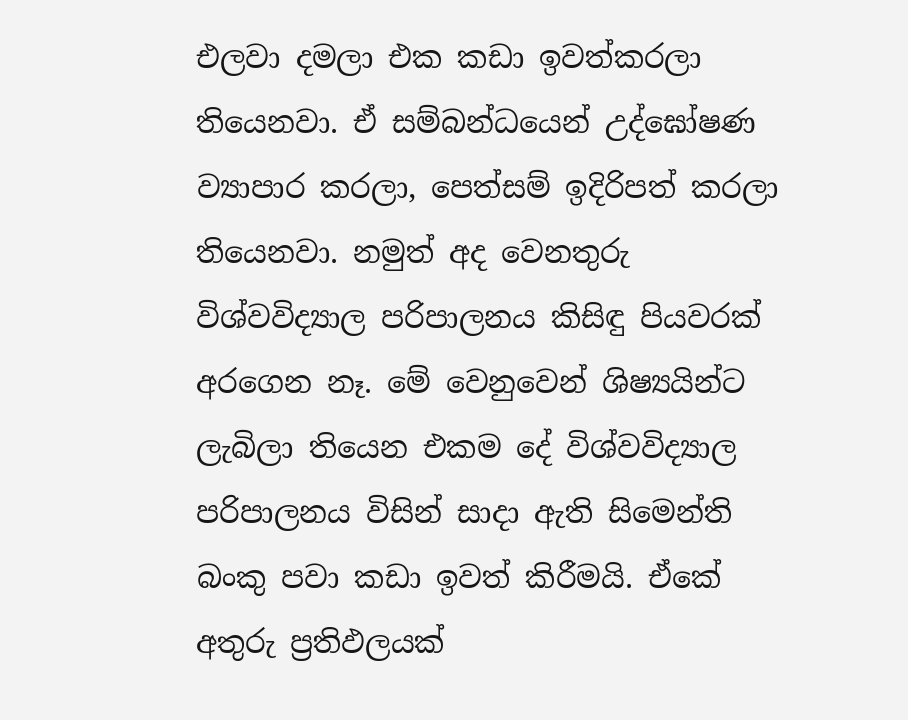එලවා දමලා එක කඩා ඉවත්කරලා තියෙනවා. ඒ සම්බන්ධයෙන් උද්ඝෝෂණ ව්‍යාපාර කරලා, පෙත්සම් ඉදිරිපත් කරලා තියෙනවා. නමුත් අද වෙනතුරු විශ්වවිද්‍යාල පරිපාලනය කිසිඳු පියවරක් අරගෙන නෑ. මේ වෙනුවෙන් ශිෂ්‍යයින්ට ලැබිලා තියෙන එකම දේ විශ්වවිද්‍යාල පරිපාලනය විසින් සාදා ඇති සිමෙන්ති බංකු පවා කඩා ඉවත් කිරීමයි. ඒකේ අතුරු ප්‍රතිඵලයක්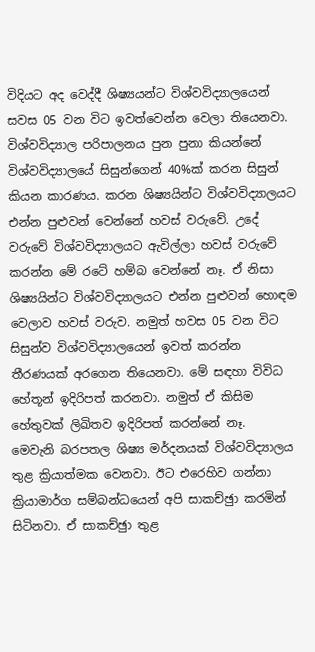විදියට අද වෙද්දී ශිෂ්‍යයන්ට විශ්වවිද්‍යාලයෙන් සවස 05 වන විට ඉවත්වෙන්න වෙලා තියෙනවා.
විශ්වවිද්‍යාල පරිපාලනය පුන පුනා කියන්නේ විශ්වවිද්‍යාලයේ සිසුන්ගෙන් 40%ක් කරන සිසුන් කියන කාරණය. කරන ශිෂ්‍යයින්ට විශ්වවිද්‍යාලයට එන්න පුළුවන් වෙන්නේ හවස් වරුවේ. උදේ වරුවේ විශ්වවිද්‍යාලයට ඇවිල්ලා හවස් වරුවේ කරන්න මේ රටේ හම්බ වෙන්නේ නෑ. ඒ නිසා ශිෂ්‍යයින්ට විශ්වවිද්‍යාලයට එන්න පුළුවන් හොඳම වෙලාව හවස් වරුව. නමුත් හවස 05 වන විට සිසුන්ව විශ්වවිද්‍යාලයෙන් ඉවත් කරන්න තීරණයක් අරගෙන තියෙනවා. මේ සඳහා විවිධ හේතූන් ඉදිරිපත් කරනවා. නමුත් ඒ කිසිම හේතුවක් ලිඛිතව ඉදිරිපත් කරන්නේ නෑ.
මෙවැනි බරපතල ශිෂ්‍ය මර්දනයක් විශ්වවිද්‍යාලය තුළ ක්‍රියාත්මක වෙනවා. ඊට එරෙහිව ගන්නා ක්‍රියාමාර්ග සම්බන්ධයෙන් අපි සාකච්ඡුා කරමින් සිටිනවා. ඒ සාකච්ඡුා තුළ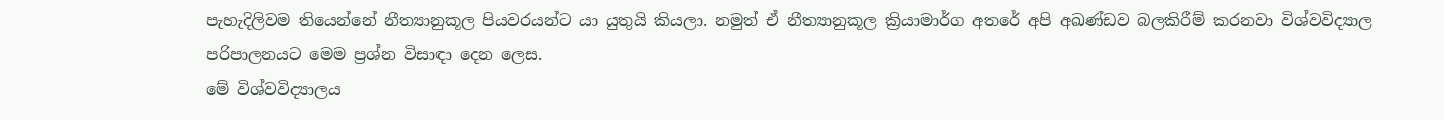පැහැදිලිවම තියෙන්නේ නීත්‍යානුකූල පියවරයන්ට යා යුතුයි කියලා. නමුත් ඒ නීත්‍යානුකූල ක්‍රියාමාර්ග අතරේ අපි අඛණ්ඩව බලකිරීම් කරනවා විශ්වවිද්‍යාල පරිපාලනයට මෙම ප්‍රශ්න විසාඳා දෙන ලෙස.
මේ විශ්වවිද්‍යාලය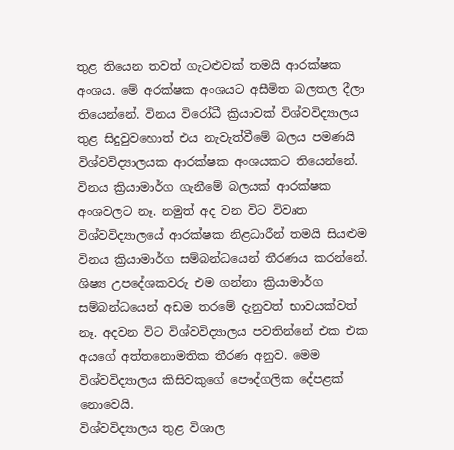තුළ තියෙන තවත් ගැටළුවක් තමයි ආරක්ෂක අංශය. මේ අරක්ෂක අංශයට අසීමිත බලතල දීලා තියෙන්නේ. විනය විරෝධී ක්‍රියාවක් විශ්වවිද්‍යාලය තුළ සිදුවුවහොත් එය නැවැත්වීමේ බලය පමණයි විශ්වවිද්‍යාලයක ආරක්ෂක අංශයකට තියෙන්නේ. විනය ක්‍රියාමාර්ග ගැනීමේ බලයක් ආරක්ෂක අංශවලට නෑ. නමුත් අද වන විට විවෘත විශ්වවිද්‍යාලයේ ආරක්ෂක නිළධාරීන් තමයි සියළුම විනය ක්‍රියාමාර්ග සම්බන්ධයෙන් තීරණය කරන්නේ. ශිෂ්‍ය උපදේශකවරු එම ගන්නා ක්‍රියාමාර්ග සම්බන්ධයෙන් අඩම තරමේ දැනුවත් භාවයක්වත් නෑ. අදවන විට විශ්වවිද්‍යාලය පවතින්නේ එක එක අයගේ අත්තනොමතික තීරණ අනුව. මෙම විශ්වවිද්‍යාලය කිසිවකුගේ පෞද්ගලික දේපළක් නොවෙයි.
විශ්වවිද්‍යාලය තුළ විශාල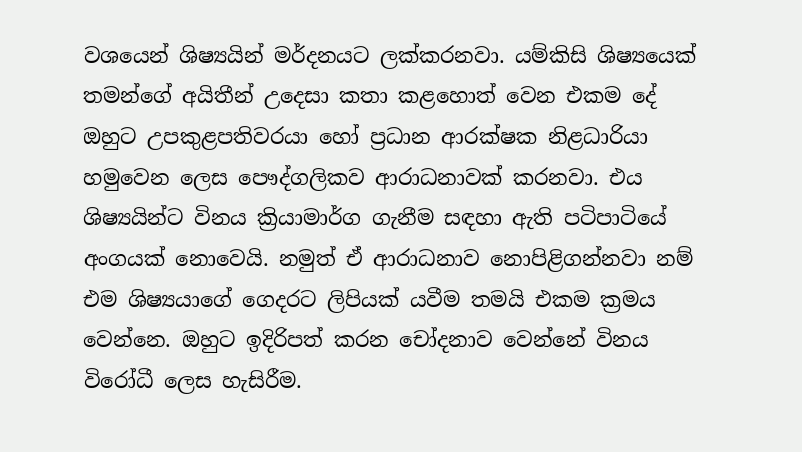වශයෙන් ශිෂ්‍යයින් මර්දනයට ලක්කරනවා. යම්කිසි ශිෂ්‍යයෙක් තමන්ගේ අයිතීන් උදෙසා කතා කළහොත් වෙන එකම දේ ඔහුට උපකුළපතිවරයා හෝ ප්‍රධාන ආරක්ෂක නිළධාරියා හමුවෙන ලෙස පෞද්ගලිකව ආරාධනාවක් කරනවා. එය ශිෂ්‍යයින්ට විනය ක්‍රියාමාර්ග ගැනීම සඳහා ඇති පටිපාටියේ අංගයක් නොවෙයි. නමුත් ඒ ආරාධනාව නොපිළිගන්නවා නම් එම ශිෂ්‍යයාගේ ගෙදරට ලිපියක් යවීම තමයි එකම ක්‍රමය වෙන්නෙ. ඔහුට ඉදිරිපත් කරන චෝදනාව වෙන්නේ විනය විරෝධී ලෙස හැසිරීම.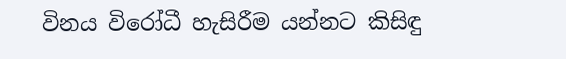විනය විරෝධී හැසිරීම යන්නට කිසිඳු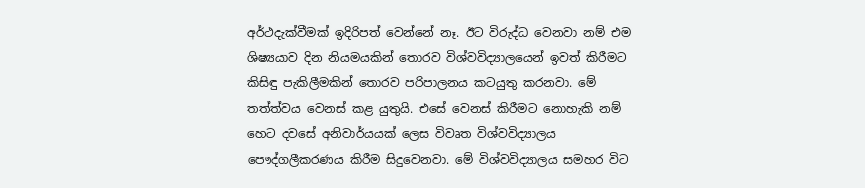අර්ථදැක්වීමක් ඉදිරිපත් වෙන්නේ නෑ. ඊට විරුද්ධ වෙනවා නම් එම ශිෂ්‍යයාව දින නියමයකින් තොරව විශ්වවිද්‍යාලයෙන් ඉවත් කිරීමට කිසිඳු පැකිලීමකින් තොරව පරිපාලනය කටයුතු කරනවා. මේ තත්ත්වය වෙනස් කළ යුතුයි. එසේ වෙනස් කිරීමට නොහැකි නම් හෙට දවසේ අනිවාර්යයක් ලෙස විවෘත විශ්වවිද්‍යාලය පෞද්ගලීකරණය කිරීම සිදුවෙනවා. මේ විශ්වවිද්‍යාලය සමහර විට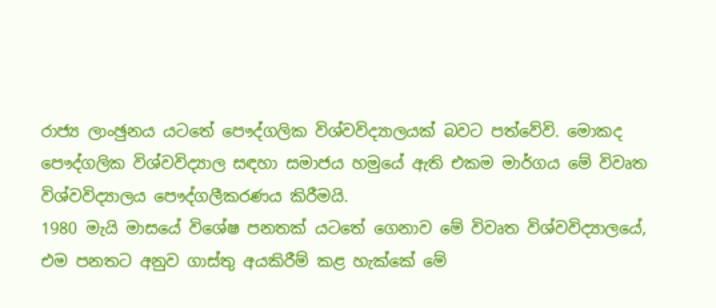රාජ්‍ය ලාංඡුනය යටතේ පෞද්ගලික විශ්වවිද්‍යාලයක් බවට පත්වේවි. මොකද පෞද්ගලික විශ්වවිද්‍යාල සඳහා සමාජය හමුයේ ඇති එකම මාර්ගය මේ විවෘත විශ්වවිද්‍යාලය පෞද්ගලීකරණය කිරීමයි.
1980 මැයි මාසයේ විශේෂ පනතක් යටතේ ගෙනාව මේ විවෘත විශ්වවිද්‍යාලයේ, එම පනතට අනුව ගාස්තු අයකිරීම් කළ හැක්කේ මේ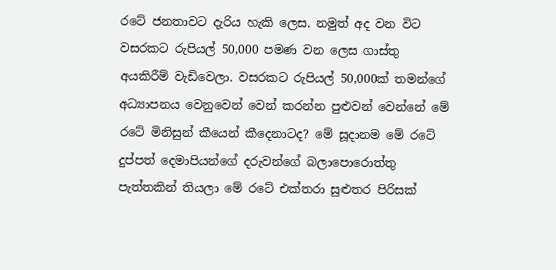රටේ ජනතාවට දැරිය හැකි ලෙස. නමුත් අද වන විට වසරකට රුපියල් 50,000 පමණ වන ලෙස ගාස්තු අයකිරීම් වැඩිවෙලා. වසරකට රුපියල් 50,000ක් තමන්ගේ අධ්‍යාපනය වෙනුවෙන් වෙන් කරන්න පුළුවන් වෙන්නේ මේ රටේ මිනිසුන් කීයෙන් කීදෙනාටද? මේ සූදානම මේ රටේ දුප්පත් දෙමාපියන්ගේ දරුවන්ගේ බලාපොරොත්තු පැත්තකින් තියලා මේ රටේ එක්තරා සුළුතර පිරිසක්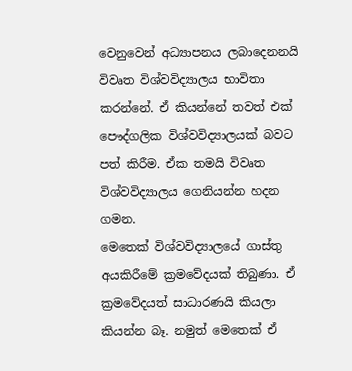වෙනුවෙන් අධ්‍යාපනය ලබාදෙනනයි විවෘත විශ්වවිද්‍යාලය භාවිතා කරන්නේ. ඒ කියන්නේ තවත් එක් පෞද්ගලික විශ්වවිද්‍යාලයක් බවට පත් කිරීම. ඒක තමයි විවෘත විශ්වවිද්‍යාලය ගෙනියන්න හදන ගමන.
මෙතෙක් විශ්වවිද්‍යාලයේ ගාස්තු අයකිරීමේ ක්‍රමවේදයක් තිබුණා. ඒ ක්‍රමවේදයත් සාධාරණයි කියලා කියන්න බෑ. නමුත් මෙතෙක් ඒ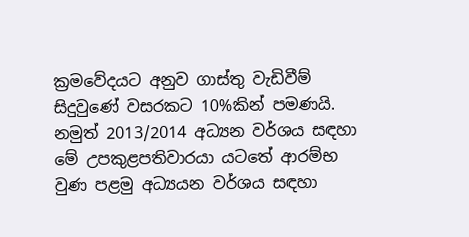ක්‍රමවේදයට අනුව ගාස්තු වැඩිවීම් සිදුවුණේ වසරකට 10%කින් පමණයි. නමුත් 2013/2014 අධ්‍යන වර්ශය සඳහා මේ උපකුළපතිවාරයා යටතේ ආරම්භ වුණ පළමු අධ්‍යයන වර්ශය සඳහා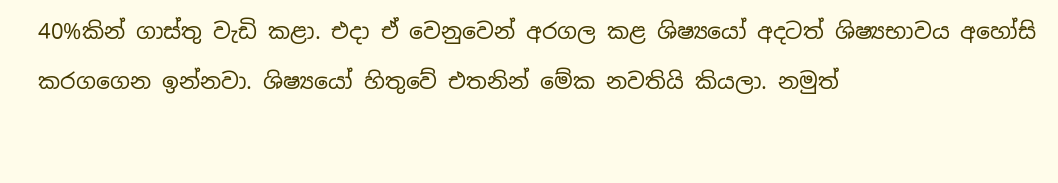40%කින් ගාස්තු වැඩි කළා. එදා ඒ වෙනුවෙන් අරගල කළ ශිෂ්‍යයෝ අදටත් ශිෂ්‍යභාවය අහෝසි කරගගෙන ඉන්නවා. ශිෂ්‍යයෝ හිතුවේ එතනින් මේක නවතියි කියලා. නමුත්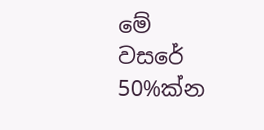මේ වසරේ 50%ක්න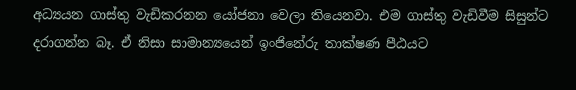අධ්‍යයන ගාස්තු වැඩිකරනන යෝජනා වෙලා තියෙනවා. එම ගාස්තු වැඩිවීම සිසුන්ට දරාගන්න බෑ. ඒ නිසා සාමාන්‍යයෙන් ඉංජිනේරු තාක්ෂණ පීඨයට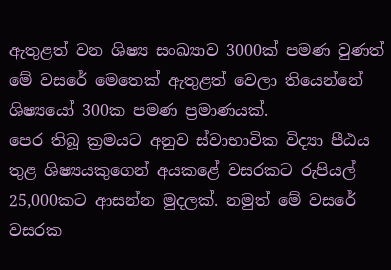ඇතුළත් වන ශිෂ්‍ය සංඛ්‍යාව 3000ක් පමණ වුණත් මේ වසරේ මෙතෙක් ඇතුළත් වෙලා තියෙන්නේ ශිෂ්‍යයෝ 300ක පමණ ප්‍රමාණයක්.
පෙර තිබූ ක්‍රමයට අනුව ස්වාභාවික විද්‍යා පීඨය තුළ ශිෂ්‍යයකුගෙන් අයකළේ වසරකට රුපියල් 25,000කට ආසන්න මුදලක්. නමුත් මේ වසරේ වසරක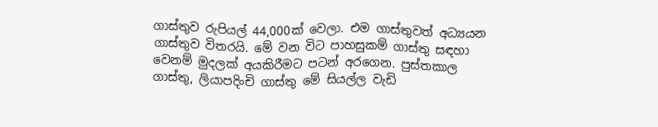ගාස්තුව රුපියල් 44,000ක් වෙලා. එම ගාස්තුවත් අධ්‍යයන ගාස්තුව විතරයි. මේ වන විට පාහසුකම් ගාස්තු සඳහා වෙනම් මුදලක් අයකිරීමට පටන් අරගෙන. පුස්තකාල ගාස්තු, ලියාපදිංචි ගාස්තු මේ සියල්ල වැඩි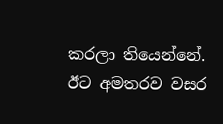කරලා තියෙන්නේ. ඊට අමතරව වසර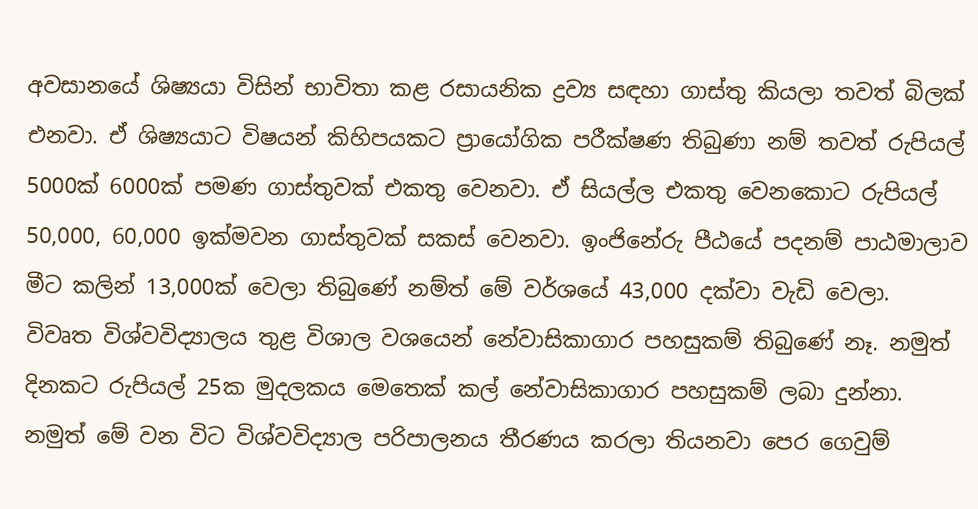අවසානයේ ශිෂ්‍යයා විසින් භාවිතා කළ රසායනික ද්‍රව්‍ය සඳහා ගාස්තු කියලා තවත් බිලක් එනවා. ඒ ශිෂ්‍යයාට විෂයන් කිහිපයකට ප්‍රායෝගික පරීක්ෂණ තිබුණා නම් තවත් රුපියල් 5000ක් 6000ක් පමණ ගාස්තුවක් එකතු වෙනවා. ඒ සියල්ල එකතු වෙනකොට රුපියල් 50,000, 60,000 ඉක්මවන ගාස්තුවක් සකස් වෙනවා. ඉංජිනේරු පීඨයේ පදනම් පාඨමාලාව මීට කලින් 13,000ක් වෙලා තිබුණේ නම්ත් මේ වර්ශයේ 43,000 දක්වා වැඩි වෙලා.
විවෘත විශ්වවිද්‍යාලය තුළ විශාල වශයෙන් නේවාසිකාගාර පහසුකම් තිබුණේ නෑ. නමුත් දිනකට රුපියල් 25ක මුදලකය මෙතෙක් කල් නේවාසිකාගාර පහසුකම් ලබා දුන්නා. නමුත් මේ වන විට විශ්වවිද්‍යාල පරිපාලනය තීරණය කරලා තියනවා පෙර ගෙවුම්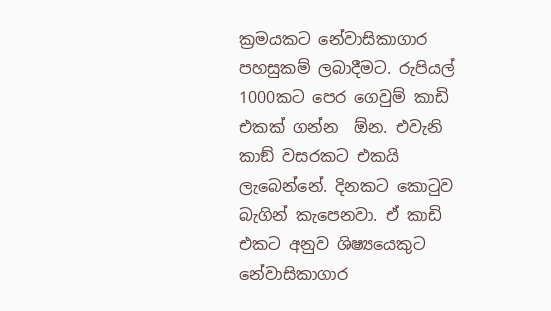ක්‍රමයකට නේවාසිකාගාර පහසුකම් ලබාදීමට. රුපියල් 1000කට පෙර ගෙවුම් කාඩි එකක් ගන්න  ඕන. එවැනි කාඞ් වසරකට එකයි ලැබෙන්නේ. දිනකට කොටුව බැගින් කැපෙනවා. ඒ කාඩි එකට අනුව ශිෂ්‍යයෙකුට නේවාසිකාගාර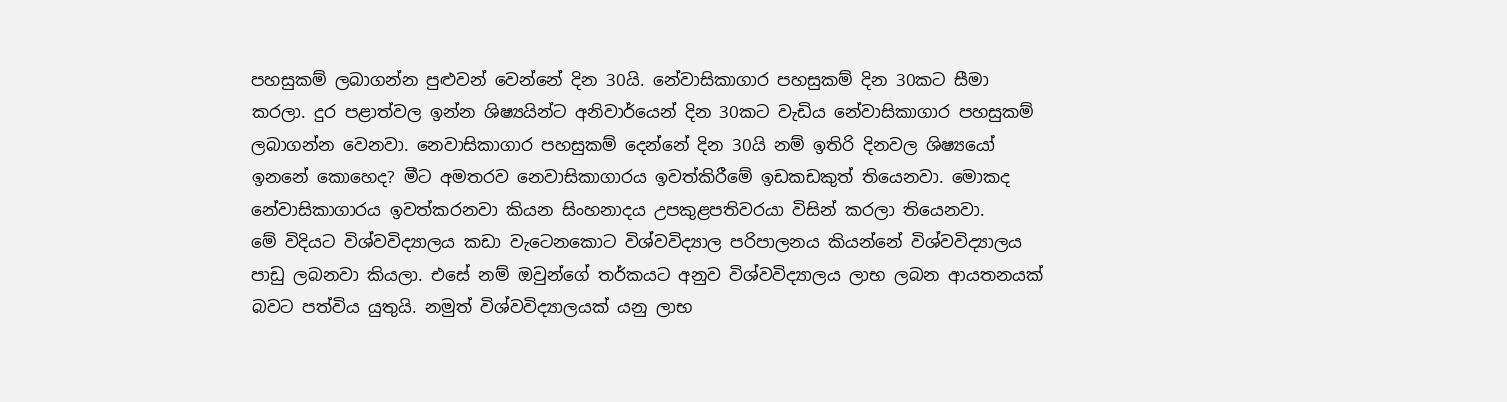පහසුකම් ලබාගන්න පුළුවන් වෙන්නේ දින 30යි. නේවාසිකාගාර පහසුකම් දින 30කට සීමා කරලා. දුර පළාත්වල ඉන්න ශිෂ්‍යයින්ට අනිවාර්යෙන් දින 30කට වැඩිය නේවාසිකාගාර පහසුකම් ලබාගන්න වෙනවා. නෙවාසිකාගාර පහසුකම් දෙන්නේ දින 30යි නම් ඉතිරි දිනවල ශිෂ්‍යයෝ ඉනනේ කොහෙද? මීට අමතරව නෙවාසිකාගාරය ඉවත්කිරීමේ ඉඩකඩකුත් තියෙනවා. මොකද නේවාසිකාගාරය ඉවත්කරනවා කියන සිංහනාදය උපකුළපතිවරයා විසින් කරලා තියෙනවා.
මේ විදියට විශ්වවිද්‍යාලය කඩා වැටෙනකොට විශ්වවිද්‍යාල පරිපාලනය කියන්නේ විශ්වවිද්‍යාලය පාඩු ලබනවා කියලා. එසේ නම් ඔවුන්ගේ තර්කයට අනුව විශ්වවිද්‍යාලය ලාභ ලබන ආයතනයක් බවට පත්විය යුතුයි. නමුත් විශ්වවිද්‍යාලයක් යනු ලාභ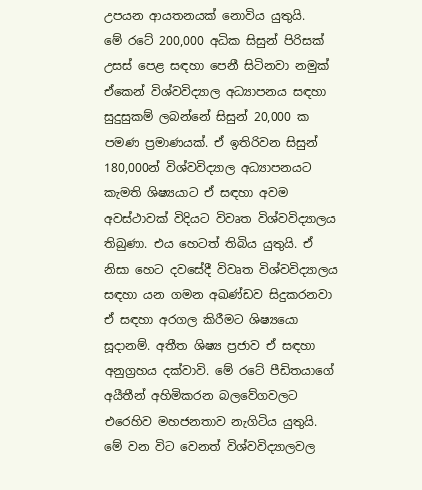උපයන ආයතනයක් නොවිය යුතුයි.
මේ රටේ 200,000 අධික සිසුන් පිරිසක් උසස් පෙළ සඳහා පෙනී සිටිනවා නමුක් ඒකෙන් විශ්වවිද්‍යාල අධ්‍යාපනය සඳහා සුදුසුකම් ලබන්නේ සිසුන් 20,000 ක පමණ ප්‍රමාණයක්. ඒ ඉතිරිවන සිසුන් 180,000න් විශ්වවිද්‍යාල අධ්‍යාපනයට කැමති ශිෂ්‍යයාට ඒ සඳහා අවම අවස්ථාවක් විදියට විවෘත විශ්වවිද්‍යාලය තිබුණා. එය හෙටත් තිබිය යුතුයි. ඒ නිසා හෙට දවසේදී විවෘත විශ්වවිද්‍යාලය සඳහා යන ගමන අඛණ්ඩව සිදුකරනවා ඒ සඳහා අරගල කිරීමට ශිෂ්‍යයො සූදානම්. අතීත ශිෂ්‍ය ප්‍රජාව ඒ සඳහා අනුග්‍රහය දක්වාවි. මේ රටේ පීඩිතයාගේ අයීතීන් අහිමිකරන බලවේගවලට එරෙහිව මහජනතාව නැගිටිය යුතුයි. මේ වන විට වෙනත් විශ්වවිද්‍යාලවල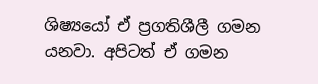ශිෂ්‍යයෝ ඒ ප්‍රගතිශීලී ගමන යනවා. අපිටත් ඒ ගමන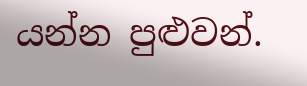යන්න පුළුවන්.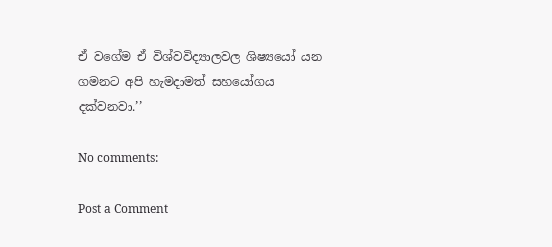ඒ වගේම ඒ විශ්වවිද්‍යාලවල ශිෂ්‍යයෝ යන ගමනට අපි හැමදාමත් සහයෝගය දක්වනවා.’’

No comments:

Post a Comment